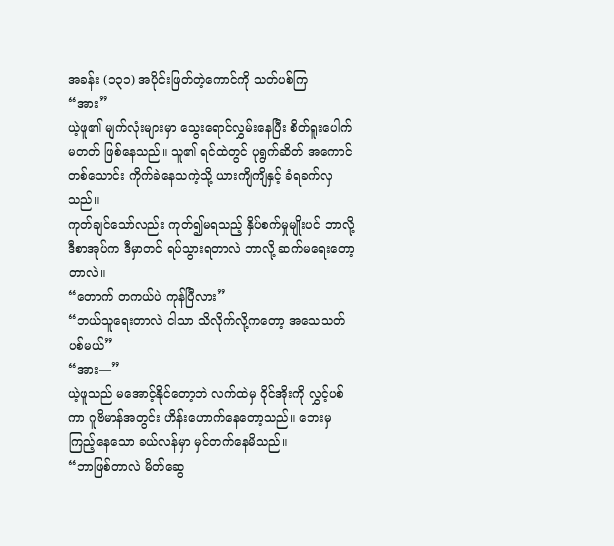အခန်း (၁၃၁) အပိုင်းဖြတ်တဲ့ကောင်ကို သတ်ပစ်ကြ
“အား”
ယဲ့ဖူ၏ မျက်လုံးများမှာ သွေးရောင်လွှမ်းနေပြီး စိတ်ရူးပေါက်မတတ် ဖြစ်နေသည်။ သူ၏ ရင်ထဲတွင် ပုရွက်ဆိတ် အကောင်တစ်သောင်း ကိုက်ခဲနေသကဲ့သို့ ယားကျိကျိနှင့် ခံရခက်လှသည်။
ကုတ်ချင်သော်လည်း ကုတ်၍မရသည့် နှိပ်စက်မှုမျိုးပင် ဘာလို့ ဒီစာအုပ်က ဒီမှာတင် ရပ်သွားရတာလဲ ဘာလို့ ဆက်မရေးတော့တာလဲ။
“တောက် တကယ်ပဲ ကုန်ပြီလား”
“ဘယ်သူရေးတာလဲ ငါသာ သိလိုက်လို့ကတော့ အသေသတ်ပစ်မယ်”
“အား—”
ယဲ့ဖူသည် မအောင့်နိုင်တော့ဘဲ လက်ထဲမှ ဝိုင်အိုးကို လွှင့်ပစ်ကာ ဂူဗိမာန်အတွင်း ဟိန်းဟောက်နေတော့သည်။ ဘေးမှ ကြည့်နေသော ခယ်လန်မှာ မှင်တက်နေမိသည်။
“ဘာဖြစ်တာလဲ မိတ်ဆွေ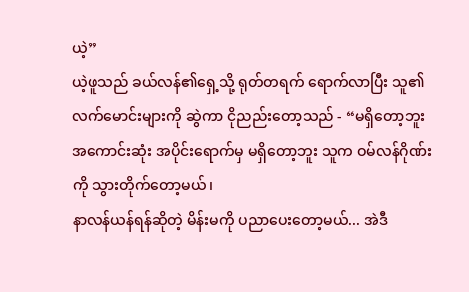ယဲ့”
ယဲ့ဖူသည် ခယ်လန်၏ရှေ့သို့ ရုတ်တရက် ရောက်လာပြီး သူ၏လက်မောင်းများကို ဆွဲကာ ငိုညည်းတော့သည် - “မရှိတော့ဘူး အကောင်းဆုံး အပိုင်းရောက်မှ မရှိတော့ဘူး သူက ဝမ်လန်ဂိုဏ်းကို သွားတိုက်တော့မယ်၊
နာလန်ယန်ရန်ဆိုတဲ့ မိန်းမကို ပညာပေးတော့မယ်... အဲဒီ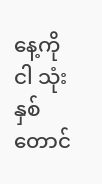နေ့ကို ငါ သုံးနှစ်တောင်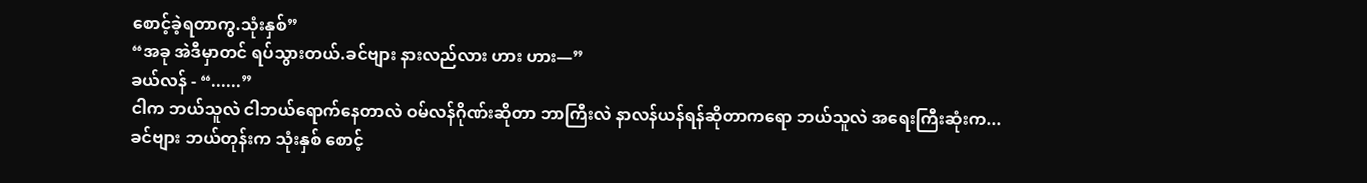စောင့်ခဲ့ရတာကွ.သုံးနှစ်”
“အခု အဲဒီမှာတင် ရပ်သွားတယ်.ခင်ဗျား နားလည်လား ဟား ဟား—”
ခယ်လန် - “......”
ငါက ဘယ်သူလဲ ငါဘယ်ရောက်နေတာလဲ ဝမ်လန်ဂိုဏ်းဆိုတာ ဘာကြီးလဲ နာလန်ယန်ရန်ဆိုတာကရော ဘယ်သူလဲ အရေးကြီးဆုံးက... ခင်ဗျား ဘယ်တုန်းက သုံးနှစ် စောင့်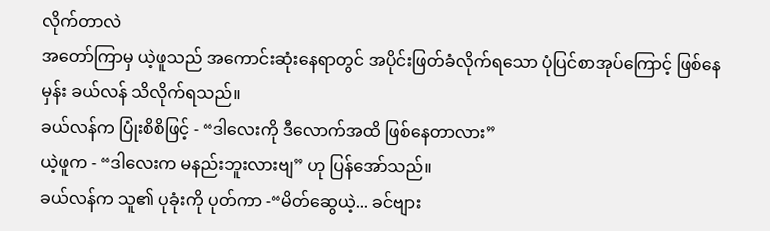လိုက်တာလဲ
အတော်ကြာမှ ယဲ့ဖူသည် အကောင်းဆုံးနေရာတွင် အပိုင်းဖြတ်ခံလိုက်ရသော ပုံပြင်စာအုပ်ကြောင့် ဖြစ်နေမှန်း ခယ်လန် သိလိုက်ရသည်။
ခယ်လန်က ပြုံးစိစိဖြင့် - “ဒါလေးကို ဒီလောက်အထိ ဖြစ်နေတာလား”
ယဲ့ဖူက - “ဒါလေးက မနည်းဘူးလားဗျ” ဟု ပြန်အော်သည်။
ခယ်လန်က သူ၏ ပုခုံးကို ပုတ်ကာ -“မိတ်ဆွေယဲ့... ခင်ဗျား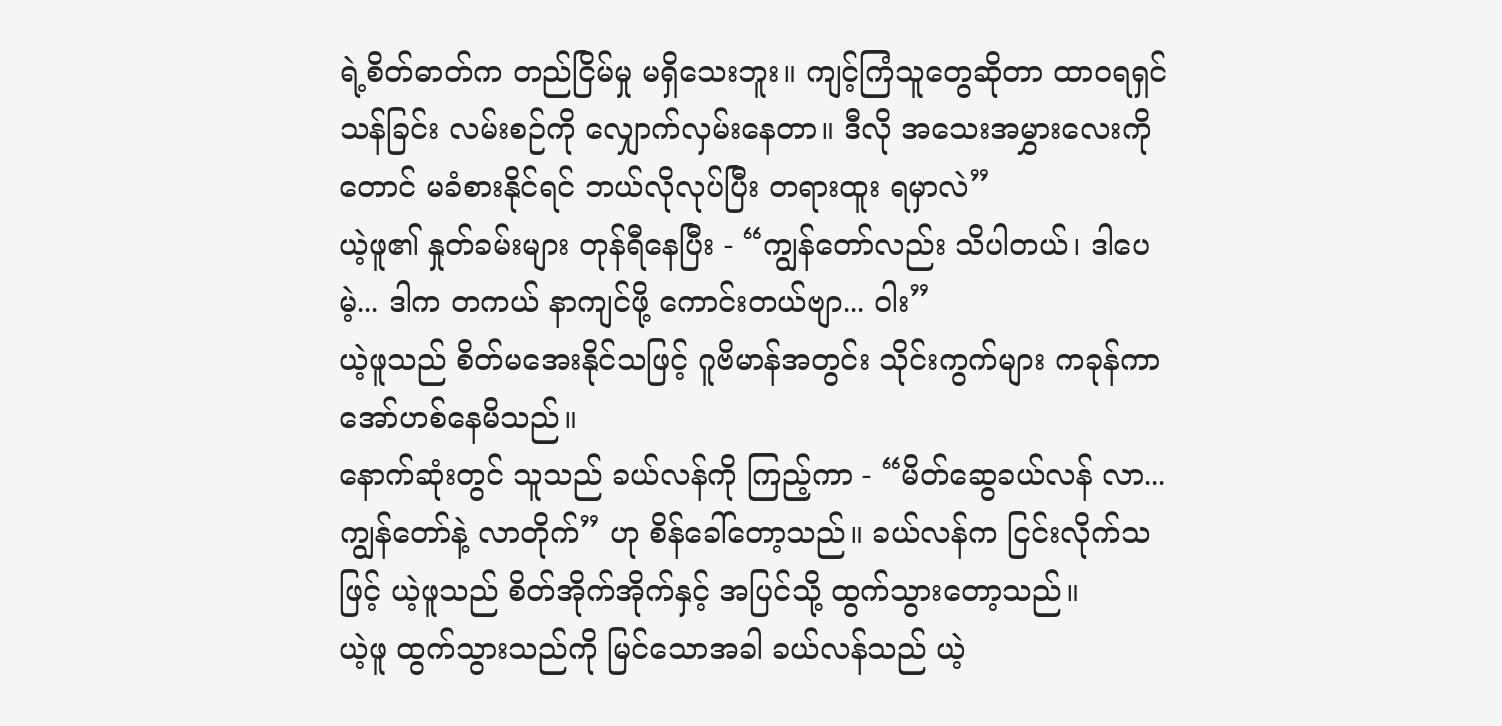ရဲ့စိတ်ဓာတ်က တည်ငြိမ်မှု မရှိသေးဘူး။ ကျင့်ကြံသူတွေဆိုတာ ထာဝရရှင်သန်ခြင်း လမ်းစဉ်ကို လျှောက်လှမ်းနေတာ။ ဒီလို အသေးအမွှားလေးကိုတောင် မခံစားနိုင်ရင် ဘယ်လိုလုပ်ပြီး တရားထူး ရမှာလဲ”
ယဲ့ဖူ၏ နှုတ်ခမ်းများ တုန်ရီနေပြီး - “ကျွန်တော်လည်း သိပါတယ်၊ ဒါပေမဲ့... ဒါက တကယ် နာကျင်ဖို့ ကောင်းတယ်ဗျာ... ဝါး”
ယဲ့ဖူသည် စိတ်မအေးနိုင်သဖြင့် ဂူဗိမာန်အတွင်း သိုင်းကွက်များ ကခုန်ကာ အော်ဟစ်နေမိသည်။
နောက်ဆုံးတွင် သူသည် ခယ်လန်ကို ကြည့်ကာ - “မိတ်ဆွေခယ်လန် လာ... ကျွန်တော်နဲ့ လာတိုက်” ဟု စိန်ခေါ်တော့သည်။ ခယ်လန်က ငြင်းလိုက်သဖြင့် ယဲ့ဖူသည် စိတ်အိုက်အိုက်နှင့် အပြင်သို့ ထွက်သွားတော့သည်။
ယဲ့ဖူ ထွက်သွားသည်ကို မြင်သောအခါ ခယ်လန်သည် ယဲ့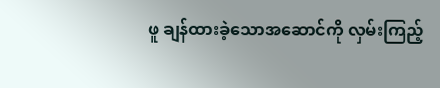ဖူ ချန်ထားခဲ့သောအဆောင်ကို လှမ်းကြည့်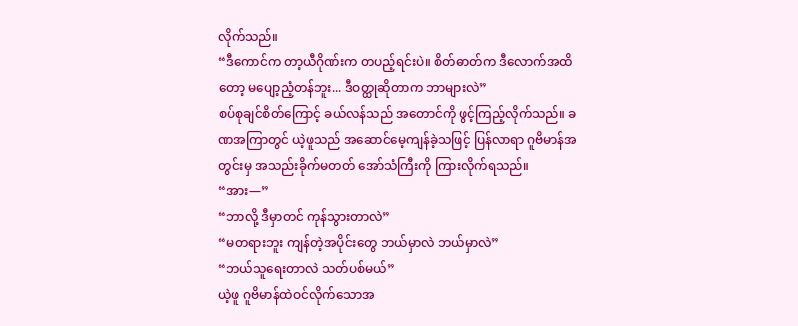လိုက်သည်။
“ဒီကောင်က တာ့ယီဂိုဏ်းက တပည့်ရင်းပဲ။ စိတ်ဓာတ်က ဒီလောက်အထိတော့ မပျော့ညံ့တန်ဘူး... ဒီဝတ္ထုဆိုတာက ဘာများလဲ”
စပ်စုချင်စိတ်ကြောင့် ခယ်လန်သည် အတောင်ကို ဖွင့်ကြည့်လိုက်သည်။ ခဏအကြာတွင် ယဲ့ဖူသည် အဆောင်မေ့ကျန်ခဲ့သဖြင့် ပြန်လာရာ ဂူဗိမာန်အတွင်းမှ အသည်းခိုက်မတတ် အော်သံကြီးကို ကြားလိုက်ရသည်။
“အား—”
“ဘာလို့ ဒီမှာတင် ကုန်သွားတာလဲ”
“မတရားဘူး ကျန်တဲ့အပိုင်းတွေ ဘယ်မှာလဲ ဘယ်မှာလဲ”
“ဘယ်သူရေးတာလဲ သတ်ပစ်မယ်”
ယဲ့ဖူ ဂူဗိမာန်ထဲဝင်လိုက်သောအ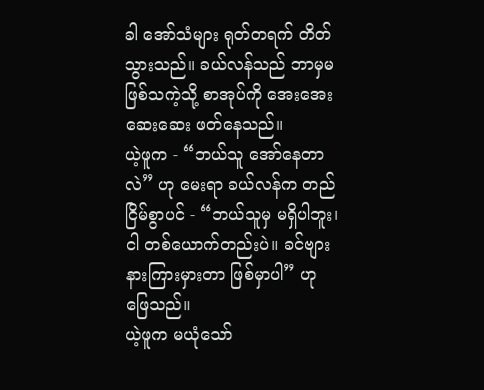ခါ အော်သံများ ရုတ်တရက် တိတ်သွားသည်။ ခယ်လန်သည် ဘာမှမဖြစ်သကဲ့သို့ စာအုပ်ကို အေးအေးဆေးဆေး ဖတ်နေသည်။
ယဲ့ဖူက - “ဘယ်သူ အော်နေတာလဲ” ဟု မေးရာ ခယ်လန်က တည်ငြိမ်စွာပင် - “ဘယ်သူမှ မရှိပါဘူး၊ ငါ တစ်ယောက်တည်းပဲ။ ခင်ဗျား နားကြားမှားတာ ဖြစ်မှာပါ” ဟု ဖြေသည်။
ယဲ့ဖူက မယုံသော်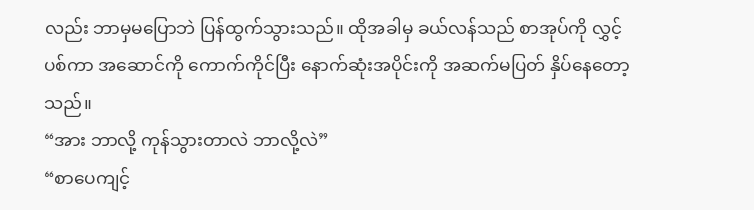လည်း ဘာမှမပြောဘဲ ပြန်ထွက်သွားသည်။ ထိုအခါမှ ခယ်လန်သည် စာအုပ်ကို လွှင့်ပစ်ကာ အဆောင်ကို ကောက်ကိုင်ပြီး နောက်ဆုံးအပိုင်းကို အဆက်မပြတ် နှိပ်နေတော့သည်။
“အား ဘာလို့ ကုန်သွားတာလဲ ဘာလို့လဲ”
“စာပေကျင့်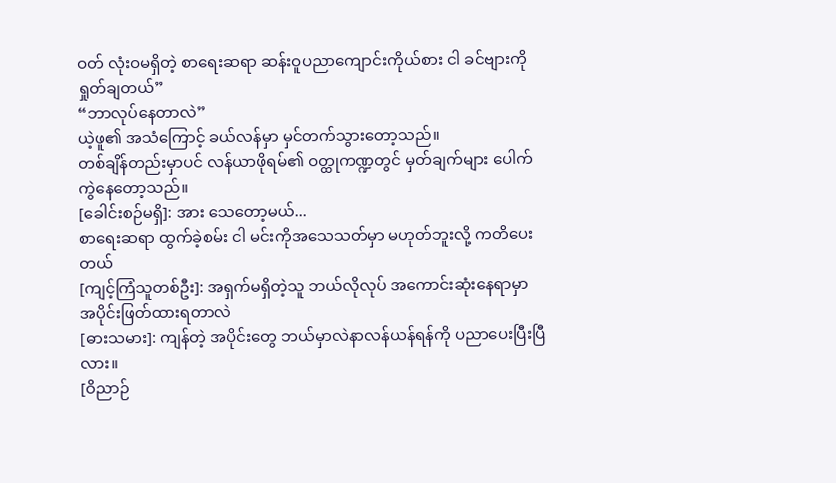ဝတ် လုံးဝမရှိတဲ့ စာရေးဆရာ ဆန်းဝူပညာကျောင်းကိုယ်စား ငါ ခင်ဗျားကို ရှုတ်ချတယ်”
“ဘာလုပ်နေတာလဲ”
ယဲ့ဖူ၏ အသံကြောင့် ခယ်လန်မှာ မှင်တက်သွားတော့သည်။
တစ်ချိန်တည်းမှာပင် လန်ယာဖိုရမ်၏ ဝတ္ထုကဏ္ဍတွင် မှတ်ချက်များ ပေါက်ကွဲနေတော့သည်။
[ခေါင်းစဉ်မရှိ]: အား သေတော့မယ်...
စာရေးဆရာ ထွက်ခဲ့စမ်း ငါ မင်းကိုအသေသတ်မှာ မဟုတ်ဘူးလို့ ကတိပေးတယ်
[ကျင့်ကြံသူတစ်ဦး]: အရှက်မရှိတဲ့သူ ဘယ်လိုလုပ် အကောင်းဆုံးနေရာမှာ အပိုင်းဖြတ်ထားရတာလဲ
[ဓားသမား]: ကျန်တဲ့ အပိုင်းတွေ ဘယ်မှာလဲနာလန်ယန်ရန်ကို ပညာပေးပြီးပြီလား။
[ဝိညာဉ်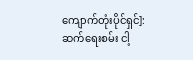ကျောက်တုံးပိုင်ရှင်]: ဆက်ရေးစမ်း ငါ့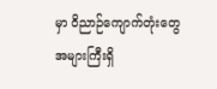မှာ ဝိညာဉ်ကျောက်တုံးတွေ အများကြီးရှိ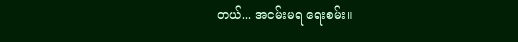တယ်... အငမ်းမရ ရေးစမ်း။